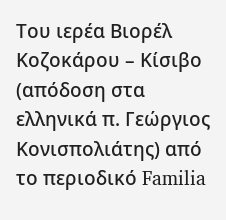Του ιερέα Βιορέλ Κοζοκάρου – Κίσιβο (απόδοση στα ελληνικά π. Γεώργιος Κονισπολιάτης) από το περιοδικό Familia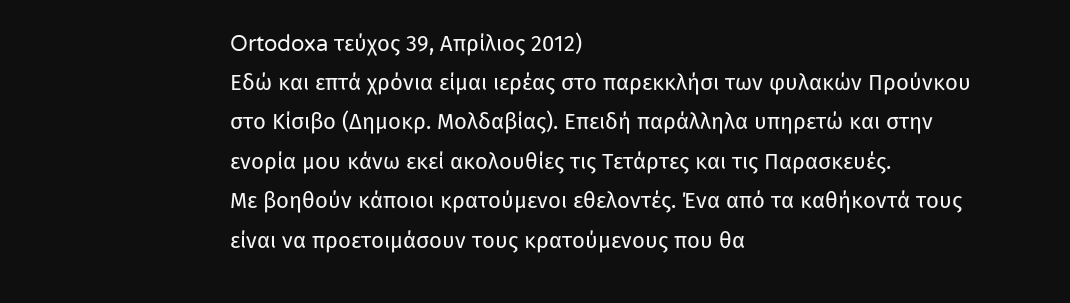Ortodoxa τεύχος 39, Απρίλιος 2012)
Εδώ και επτά χρόνια είμαι ιερέας στο παρεκκλήσι των φυλακών Προύνκου στο Κίσιβο (Δημοκρ. Μολδαβίας). Επειδή παράλληλα υπηρετώ και στην ενορία μου κάνω εκεί ακολουθίες τις Τετάρτες και τις Παρασκευές.
Με βοηθούν κάποιοι κρατούμενοι εθελοντές. Ένα από τα καθήκοντά τους είναι να προετοιμάσουν τους κρατούμενους που θα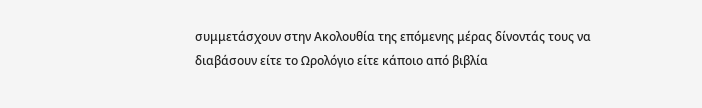συμμετάσχουν στην Ακολουθία της επόμενης μέρας δίνοντάς τους να διαβάσουν είτε το Ωρολόγιο είτε κάποιο από βιβλία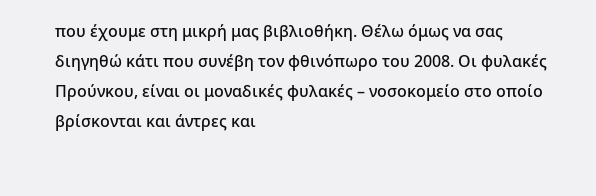που έχουμε στη μικρή μας βιβλιοθήκη. Θέλω όμως να σας διηγηθώ κάτι που συνέβη τον φθινόπωρο του 2008. Οι φυλακές Προύνκου, είναι οι μοναδικές φυλακές – νοσοκομείο στο οποίο βρίσκονται και άντρες και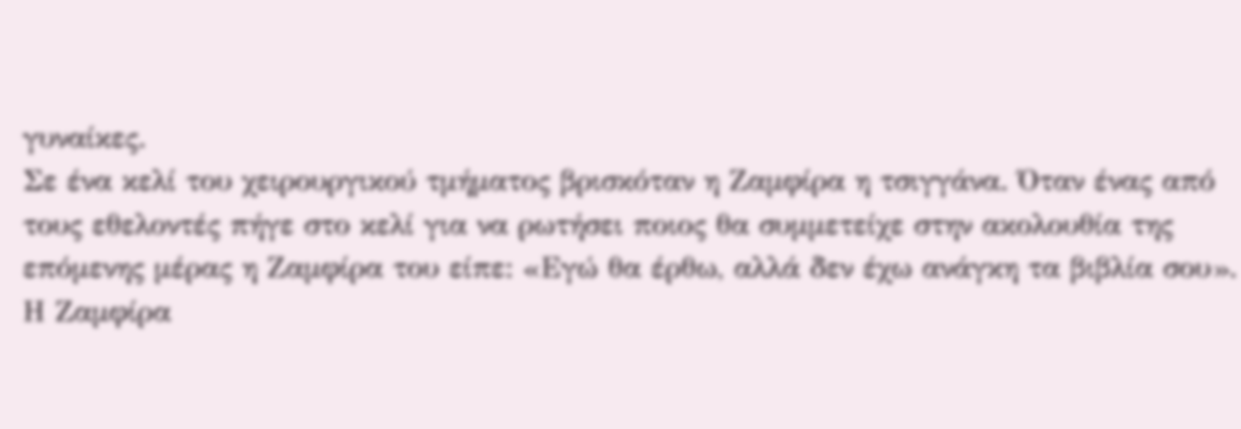γυναίκες.
Σε ένα κελί του χειρουργικού τμήματος βρισκόταν η Ζαμφίρα η τσιγγάνα. Όταν ένας από τους εθελοντές πήγε στο κελί για να ρωτήσει ποιος θα συμμετείχε στην ακολουθία της επόμενης μέρας η Ζαμφίρα του είπε: «Εγώ θα έρθω, αλλά δεν έχω ανάγκη τα βιβλία σου».
Η Ζαμφίρα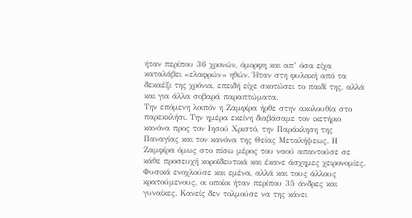ήταν περίπου 36 χρονών, όμορφη και απ’ όσα είχα καταλάβει «ελαφρών» ηθών. Ήταν στη φυλακή από τα δεκαέξι της χρόνια, επειδή είχε σκοτώσει το παιδί της, αλλά και για άλλα σοβαρά παραπτώματα.
Την επόμενη λοιπόν η Ζαμφίρα ήρθε στην ακολουθία στο παρεκκλήσι. Την ημέρα εκείνη διαβάσαμε τον ικετήριο κανόνα προς τον Ιησού Χριστό, την Παράκληση της Παναγίας και τον κανόνα της Θείας Μεταλήψεως. Η Ζαμφίρα όμως στο πίσω μέρος του ναού απαντούσε σε κάθε προσευχή κοροϊδευτικά και έκανε άσχημες χειρονομίες.
Φυσικά ενοχλούσε και εμένα, αλλά και τους άλλους κρατούμενους, οι οποίοι ήταν περίπου 35 άνδρες και γυναίκες. Κανείς δεν τολμούσε να της κάνει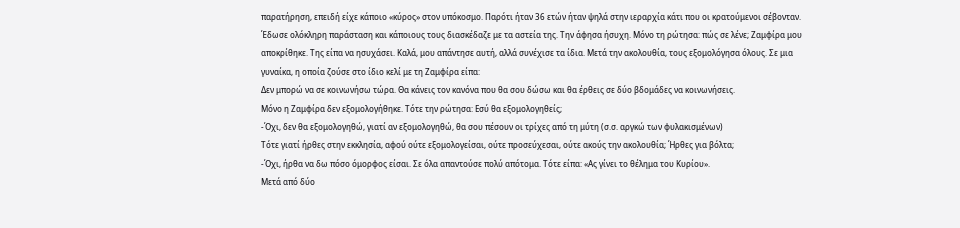παρατήρηση, επειδή είχε κάποιο «κύρος» στον υπόκοσμο. Παρότι ήταν 36 ετών ήταν ψηλά στην ιεραρχία κάτι που οι κρατούμενοι σέβονταν. Έδωσε ολόκληρη παράσταση και κάποιους τους διασκέδαζε με τα αστεία της. Την άφησα ήσυχη. Μόνο τη ρώτησα: πώς σε λένε; Ζαμφίρα μου αποκρίθηκε. Της είπα να ησυχάσει. Καλά, μου απάντησε αυτή, αλλά συνέχισε τα ίδια. Μετά την ακολουθία, τους εξομολόγησα όλους. Σε μια γυναίκα, η οποία ζούσε στο ίδιο κελί με τη Ζαμφίρα είπα:
Δεν μπορώ να σε κοινωνήσω τώρα. Θα κάνεις τον κανόνα που θα σου δώσω και θα έρθεις σε δύο βδομάδες να κοινωνήσεις.
Μόνο η Ζαμφίρα δεν εξομολογήθηκε. Τότε την ρώτησα: Εσύ θα εξομολογηθείς;
-Όχι, δεν θα εξομολογηθώ, γιατί αν εξομολογηθώ, θα σου πέσουν οι τρίχες από τη μύτη (σ.σ. αργκώ των φυλακισμένων)
Τότε γιατί ήρθες στην εκκλησία, αφού ούτε εξομολογείσαι, ούτε προσεύχεσαι, ούτε ακούς την ακολουθία; Ήρθες για βόλτα;
-Όχι, ήρθα να δω πόσο όμορφος είσαι. Σε όλα απαντούσε πολύ απότομα. Τότε είπα: «Ας γίνει το θέλημα του Κυρίου».
Μετά από δύο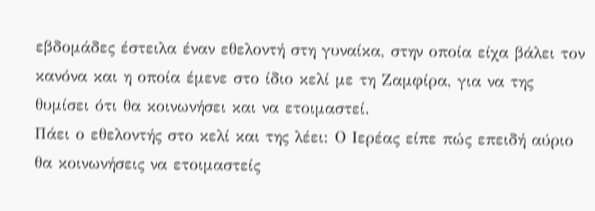εβδομάδες έστειλα έναν εθελοντή στη γυναίκα, στην οποία είχα βάλει τον κανόνα και η οποία έμενε στο ίδιο κελί με τη Ζαμφίρα, για να της θυμίσει ότι θα κοινωνήσει και να ετοιμαστεί.
Πάει ο εθελοντής στο κελί και της λέει: Ο Ιερέας είπε πώς επειδή αύριο θα κοινωνήσεις να ετοιμαστείς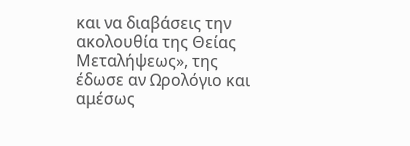και να διαβάσεις την ακολουθία της Θείας Μεταλήψεως», της έδωσε αν Ωρολόγιο και αμέσως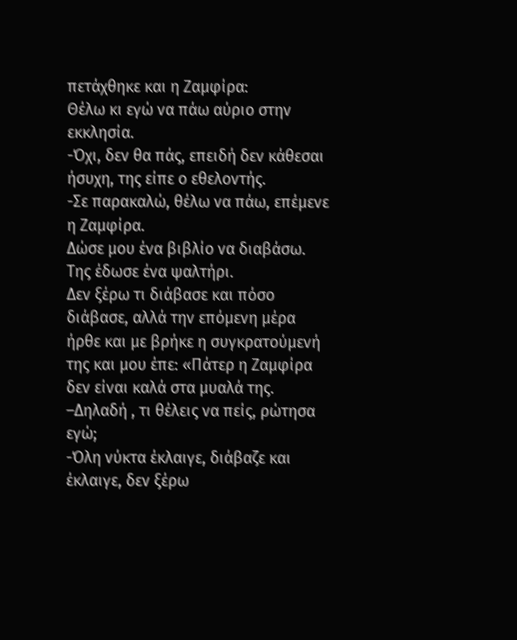πετάχθηκε και η Ζαμφίρα:
Θέλω κι εγώ να πάω αύριο στην εκκλησία.
-Όχι, δεν θα πάς, επειδή δεν κάθεσαι ήσυχη, της είπε ο εθελοντής.
-Σε παρακαλώ, θέλω να πάω, επέμενε η Ζαμφίρα.
Δώσε μου ένα βιβλίο να διαβάσω. Της έδωσε ένα ψαλτήρι.
Δεν ξέρω τι διάβασε και πόσο διάβασε, αλλά την επόμενη μέρα ήρθε και με βρήκε η συγκρατούμενή της και μου έπε: «Πάτερ η Ζαμφίρα δεν είναι καλά στα μυαλά της. –Δηλαδή , τι θέλεις να πείς, ρώτησα εγώ;
-Όλη νύκτα έκλαιγε, διάβαζε και έκλαιγε, δεν ξέρω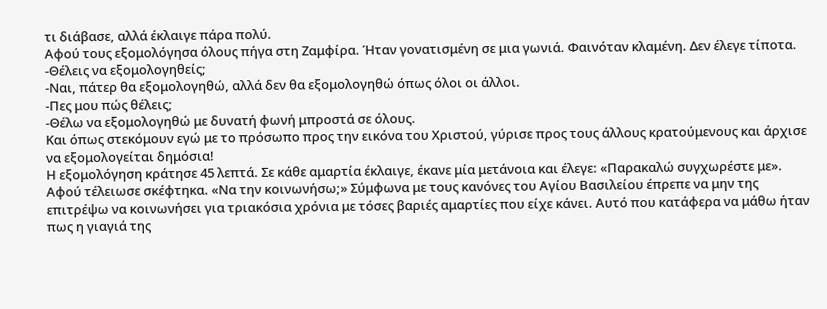τι διάβασε, αλλά έκλαιγε πάρα πολύ.
Αφού τους εξομολόγησα όλους πήγα στη Ζαμφίρα. Ήταν γονατισμένη σε μια γωνιά. Φαινόταν κλαμένη. Δεν έλεγε τίποτα.
-Θέλεις να εξομολογηθείς;
-Ναι, πάτερ θα εξομολογηθώ, αλλά δεν θα εξομολογηθώ όπως όλοι οι άλλοι.
-Πες μου πώς θέλεις;
-Θέλω να εξομολογηθώ με δυνατή φωνή μπροστά σε όλους.
Και όπως στεκόμουν εγώ με το πρόσωπο προς την εικόνα του Χριστού, γύρισε προς τους άλλους κρατούμενους και άρχισε να εξομολογείται δημόσια!
Η εξομολόγηση κράτησε 45 λεπτά. Σε κάθε αμαρτία έκλαιγε, έκανε μία μετάνοια και έλεγε: «Παρακαλώ συγχωρέστε με». Αφού τέλειωσε σκέφτηκα. «Να την κοινωνήσω;» Σύμφωνα με τους κανόνες του Αγίου Βασιλείου έπρεπε να μην της επιτρέψω να κοινωνήσει για τριακόσια χρόνια με τόσες βαριές αμαρτίες που είχε κάνει. Αυτό που κατάφερα να μάθω ήταν πως η γιαγιά της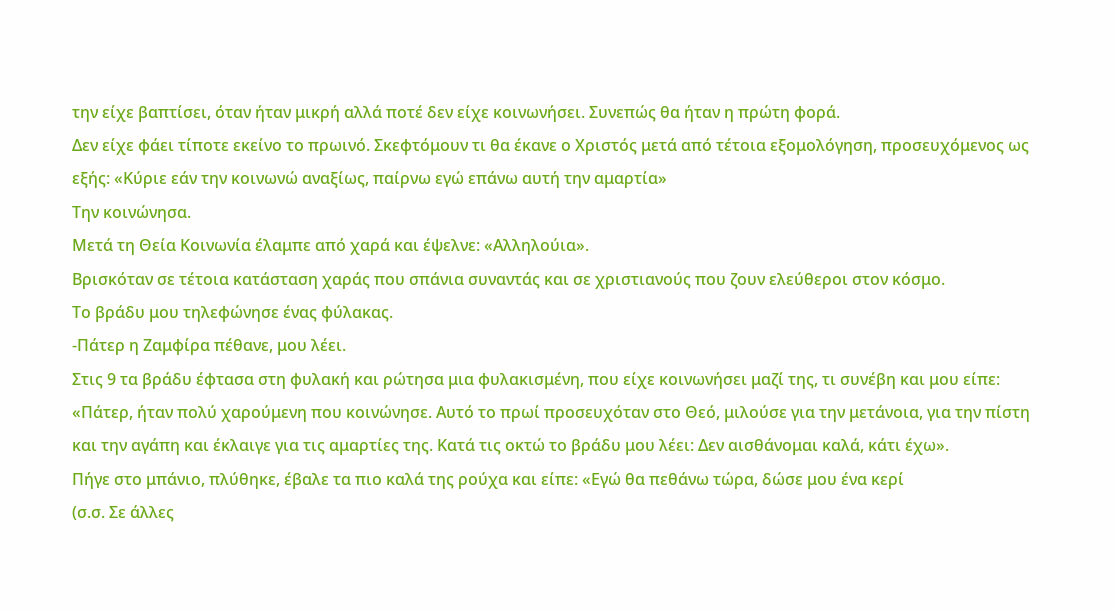την είχε βαπτίσει, όταν ήταν μικρή αλλά ποτέ δεν είχε κοινωνήσει. Συνεπώς θα ήταν η πρώτη φορά.
Δεν είχε φάει τίποτε εκείνο το πρωινό. Σκεφτόμουν τι θα έκανε ο Χριστός μετά από τέτοια εξομολόγηση, προσευχόμενος ως εξής: «Κύριε εάν την κοινωνώ αναξίως, παίρνω εγώ επάνω αυτή την αμαρτία»
Την κοινώνησα.
Μετά τη Θεία Κοινωνία έλαμπε από χαρά και έψελνε: «Αλληλούια».
Βρισκόταν σε τέτοια κατάσταση χαράς που σπάνια συναντάς και σε χριστιανούς που ζουν ελεύθεροι στον κόσμο.
Το βράδυ μου τηλεφώνησε ένας φύλακας.
-Πάτερ η Ζαμφίρα πέθανε, μου λέει.
Στις 9 τα βράδυ έφτασα στη φυλακή και ρώτησα μια φυλακισμένη, που είχε κοινωνήσει μαζί της, τι συνέβη και μου είπε: «Πάτερ, ήταν πολύ χαρούμενη που κοινώνησε. Αυτό το πρωί προσευχόταν στο Θεό, μιλούσε για την μετάνοια, για την πίστη και την αγάπη και έκλαιγε για τις αμαρτίες της. Κατά τις οκτώ το βράδυ μου λέει: Δεν αισθάνομαι καλά, κάτι έχω».
Πήγε στο μπάνιο, πλύθηκε, έβαλε τα πιο καλά της ρούχα και είπε: «Εγώ θα πεθάνω τώρα, δώσε μου ένα κερί
(σ.σ. Σε άλλες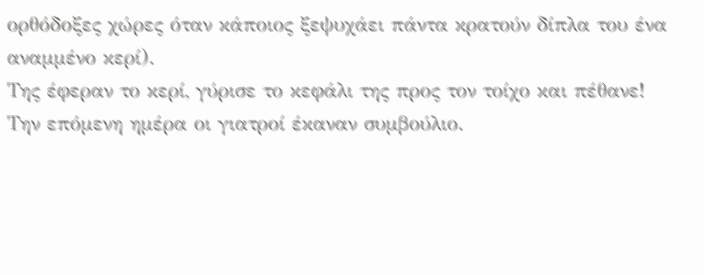ορθόδοξες χώρες όταν κάποιος ξεψυχάει πάντα κρατούν δίπλα του ένα αναμμένο κερί).
Της έφεραν το κερί, γύρισε το κεφάλι της προς τον τοίχο και πέθανε!
Την επόμενη ημέρα οι γιατροί έκαναν συμβούλιο.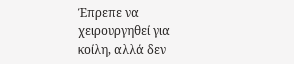Έπρεπε να χειρουργηθεί για κοίλη, αλλά δεν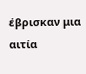έβρισκαν μια αιτία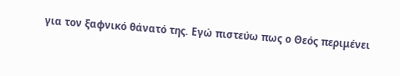για τον ξαφνικό θάνατό της. Εγώ πιστεύω πως ο Θεός περιμένει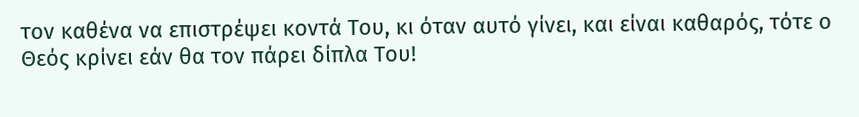τον καθένα να επιστρέψει κοντά Του, κι όταν αυτό γίνει, και είναι καθαρός, τότε ο Θεός κρίνει εάν θα τον πάρει δίπλα Του!